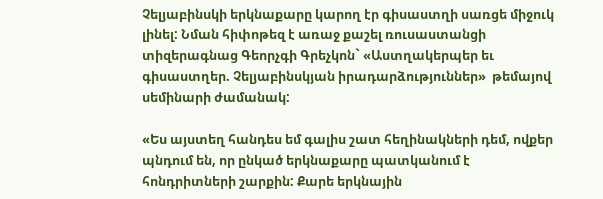Չելյաբինսկի երկնաքարը կարող էր գիսաստղի սառցե միջուկ լինել: Նման հիփոթեզ է առաջ քաշել ռուսաստանցի տիզերագնաց Գեորչգի Գրեչկոն` «Աստղակերպեր եւ գիսաստղեր. Չելյաբինսկյան իրադարձություններ»  թեմայով սեմինարի ժամանակ:

«Ես այստեղ հանդես եմ գալիս շատ հեղինակների դեմ, ովքեր պնդում են, որ ընկած երկնաքարը պատկանում է հոնդրիտների շարքին: Քարե երկնային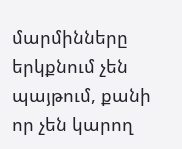մարմինները երկքնում չեն պայթում, քանի որ չեն կարող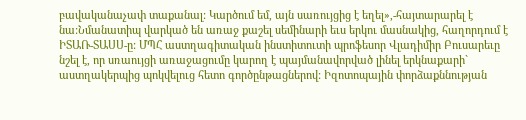բավականաչափ տաքանալ: Կարծում եմ, այն սառույցից է եղել»,-հայտարարել է նա:Նմանատիպ վարկած են առաջ քաշել սեմինարի եւս երկու մասնակից, հաղորդում է  ԻՏԱՌ-ՏԱՍՍ-ը: ՄՊՀ աստղագիտական ինստիտուտի պրոֆեսոր Վլադիմիր Բուսարեւը նշել է, որ սռաույցի առաջացումը կարող է պայմանավորված լինել երկնաքարի` աստղակերպից պոկվելուց հետո գործընթացներով: Իզոտոպային փորձաքննության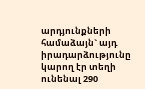արդյունքների համաձայն` այդ իրադարձությունը կարող էր տեղի ունենալ 290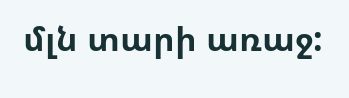մլն տարի առաջ: